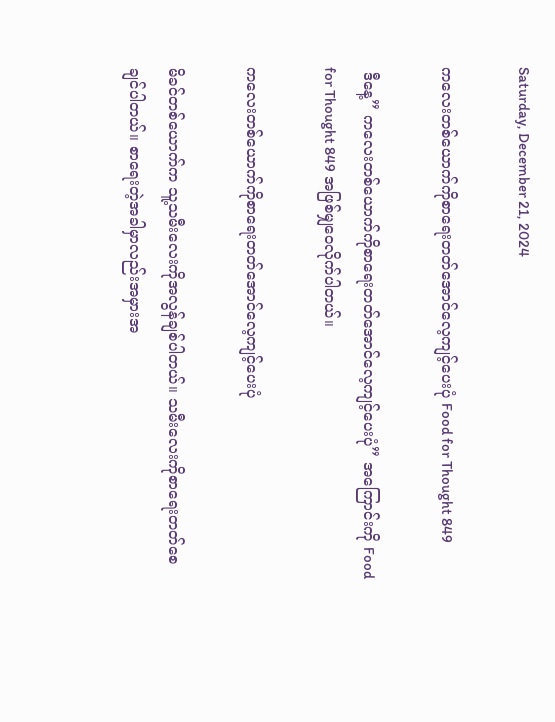Saturday, December 21, 2024

ကလေးတစ်ယောက်ကိုစာရေးတတ်အောင်လေ့ကျင့်ပေးပုံ Food for Thought 849

 ဒီနေ့” ကလေးတစ်ယောက်ကိုစာရေးတတ်အောင်လေ့ကျင့်ပေးပုံ” အကြောင်းကို Food for Thought 849 အဖြစ်မျှဝေလိုက်ပါတယ်။

ကလေးတစ်ယောက်ကိုစာရေးတတ်အောင်လေ့ကျင့်ပေးပုံ

မိခင်တစ်ယောက်က သူ့သမီးလေးကိုအလွန်ချစ်ပါတယ်။ သမီးလေးကိုစာရေးတတ်စေချင်ပါတယ်။ စာရေးတဲ့အခါမှာလည်းအမှားအ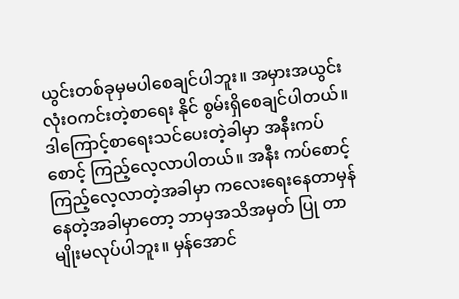ယွင်းတစ်ခုမှမပါစေချင်ပါဘူး။ အမှားအယွင်းလုံးဝကင်းတဲ့စာရေး နိုင် စွမ်းရှိစေချင်ပါတယ်။ ဒါကြောင့်စာရေးသင်ပေးတဲ့ခါမှာ အနီးကပ်စောင့် ကြည့်လေ့လာပါတယ်။ အနီး ကပ်စောင့်ကြည့်လေ့လာတဲ့အခါမှာ ကလေးရေးနေတာမှန်နေတဲ့အခါမှာတော့ ဘာမှအသိအမှတ် ပြု တာမျိုးမလုပ်ပါဘူး။ မှန်အောင်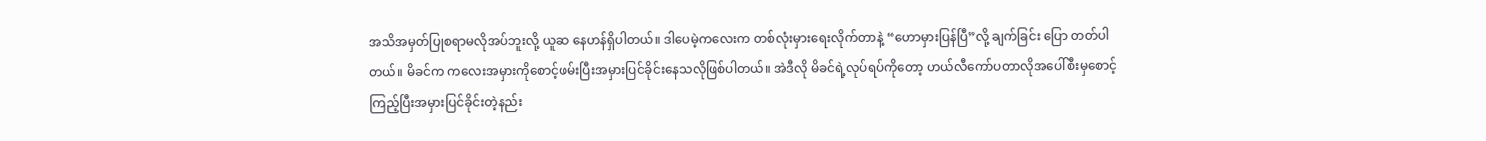အသိအမှတ်ပြုစရာမလိုအပ်ဘူးလို့ ယူဆ နေဟန်ရှိပါတယ်။ ဒါပေမဲ့ကလေးက တစ်လုံးမှားရေးလိုက်တာနဲ့ “ဟောမှားပြန်ပြီ”လို့ ချက်ခြင်း ပြော တတ်ပါတယ်။ မိခင်က ကလေးအမှားကိုစောင့်ဖမ်းပြီးအမှားပြင်ခိုင်းနေသလိုဖြစ်ပါတယ်။ အဲဒီလို မိခင်ရဲ့လုပ်ရပ်ကိုတော့ ဟယ်လီကော်ပတာလိုအပေါ်စီးမှစောင့် ကြည့်ပြီးအမှားပြင်ခိုင်းတဲ့နည်း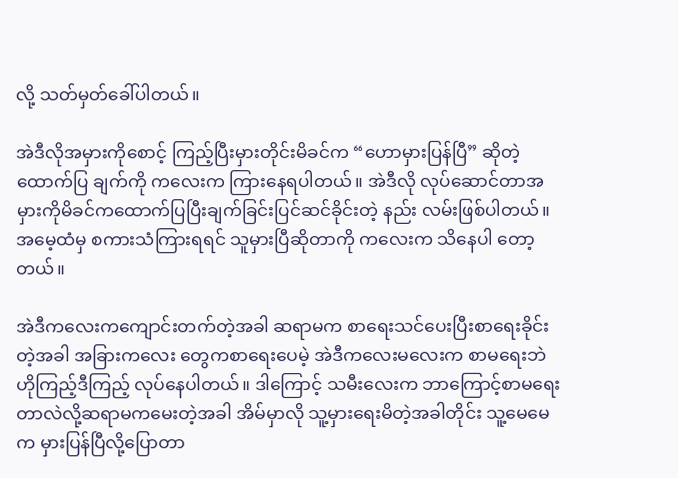လို့ သတ်မှတ်ခေါ်ပါတယ်။

အဲဒီလိုအမှားကိုစောင့် ကြည့်ပြီးမှားတိုင်းမိခင်က “ဟောမှားပြန်ပြီ” ဆိုတဲ့ထောက်ပြ ချက်ကို ကလေးက ကြားနေရပါတယ်။ အဲဒီလို လုပ်ဆောင်တာအမှားကိုမိခင်ကထောက်ပြပြီးချက်ခြင်းပြင်ဆင်ခိုင်းတဲ့ နည်း လမ်းဖြစ်ပါတယ်။ အမေ့ထံမှ စကားသံကြားရရင် သူမှားပြီဆိုတာကို ကလေးက သိနေပါ တော့တယ်။

အဲဒီကလေးကကျောင်းတက်တဲ့အခါ ဆရာမက စာရေးသင်ပေးပြီးစာရေးခိုင်းတဲ့အခါ အခြားကလေး တွေကစာရေးပေမဲ့ အဲဒီကလေးမလေးက စာမရေးဘဲ ဟိုကြည့်ဒီကြည့် လုပ်နေပါတယ်။ ဒါကြောင့် သမီးလေးက ဘာကြောင့်စာမရေးတာလဲလို့ဆရာမကမေးတဲ့အခါ အိမ်မှာလို သူ့မှားရေးမိတဲ့အခါတိုင်း သူ့မေမေက မှားပြန်ပြီလို့ပြောတာ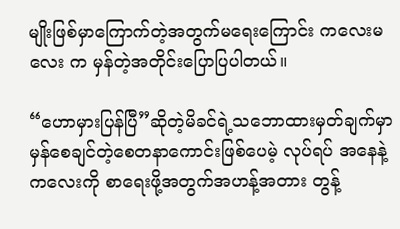မျိုးဖြစ်မှာကြောက်တဲ့အတွက်မရေးကြောင်း ကလေးမလေး က မှန်တဲ့အတိုင်းပြောပြပါတယ်။

“ဟောမှားပြန်ပြီ”ဆိုတဲ့မိခင်ရဲ့သဘောထားမှတ်ချက်မှာ မှန်စေချင်တဲ့စေတနာကောင်းဖြစ်ပေမဲ့ လုပ်ရပ် အနေနဲ့ ကလေးကို စာရေးဖို့အတွက်အဟန့်အတား တွန့်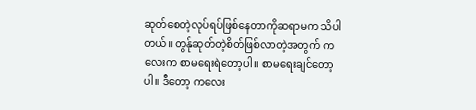ဆုတ်စေတဲ့လုပ်ရပ်ဖြစ်နေတာကိုဆရာမက သိပါတယ်။ တွန်ုဆုတ်တဲ့စိတ်ဖြစ်လာတဲ့အတွက် ကလေးက စာမရေးရဲတော့ပါ။ စာမရေးချင်တော့ပါ။ ဒီတော့ ကလေး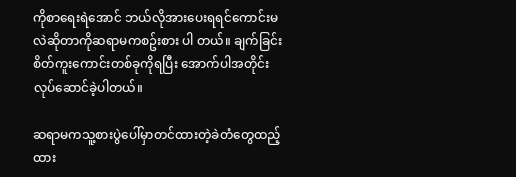ကိုစာရေးရဲအောင် ဘယ်လိုအားပေးရရင်ကောင်းမလဲဆိုတာကိုဆရာမကစဥ်းစား ပါ တယ်။ ချက်ခြင်းစိတ်ကူးကောင်းတစ်ခုကိုရပြီး အောက်ပါအတိုင်း လုပ်ဆောင်ခဲ့ပါတယ်။

ဆရာမကသူ့စားပွဲပေါ်မှာတင်ထားတဲ့ခဲတံတွေထည့်ထား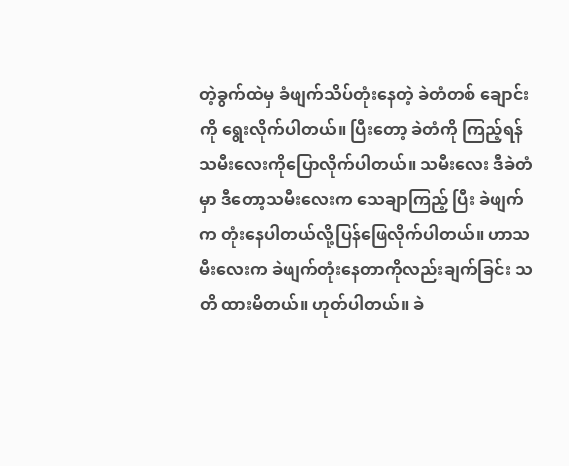တဲ့ခွက်ထဲမှ ခံ‌ဖျက်သိပ်တုံးနေတဲ့ ခဲတံတစ် ချောင်းကို ရွေးလိုက်ပါတယ်။ ပြီးတော့ ခဲတံကို ကြည့်ရန် သမီးလေးကိုပြောလိုက်ပါတယ်။ သမီးလေး ဒီခဲတံမှာ ဒီတော့သမီးလေးက သေချာကြည့် ပြီး ခဲဖျက် က တုံးနေပါတယ်လို့ပြန်‌ဖြေလိုက်ပါတယ်။ ဟာသမီးလေးက ခဲ‌ဖျက်တုံးနေတာကိုလည်းချက်ခြင်း သတိ ထားမိတယ်။ ဟုတ်ပါတယ်။ ခဲ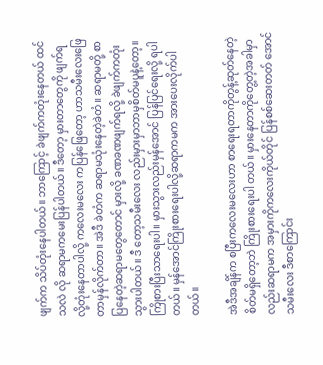ဖျက်က သိပ်တုံးနေပါတယ်။ ဘာကြောင့် ခဲဖျက်ကတုံးနေတယ် ထင်သလဲ လို ဆရာမကမေးပြန်ပါတယ်။ ဒီတော့ မှားတာတွေကို ဖျက်ရလို့တုံးနေတာပါလို့ ကလေးမလေး ကပြန်ဖြေတော့ ဟာသမီးလေး‌ဖြေတာမှန်လိုက်တာ။ အဲဒီ ခဲတံက ဆရာမသုံးနေတဲ့ခဲတံ။ ဆရာမတို့ စာပြနေတဲ့ဆရာမတွေတောင် မှားလို့ ခဏခဏ‌ဖျက်ရလို့ ခဲဖျက်ကတုံးသွားပါတယ်။ ဒီ တော့သမီးလေး လည်းမှားမှာဘာမှစိတ်မပူနဲ့တော့။ ကြိုစားပြီးသာရေးပါ။ မှားသွားလည်းမှန်အောင် ပြန်ပြင်ရေးလို့ ရပါ တယ်။ မှန်အောင်ကြိုးစားရေးပါလို့ဆရာကမက အားပေးလိုက်ပါတယ်။

အဲဒီအချိန်က စပြီးကလေးမလေးဟာ စာရေးရတာကိုတွန့်ဆုတ်နေတဲ့စိတ်မရှိတော့ဘဲ ကြိုးစားရေးပါ တယ်။ မှားနေတာကိုတွေ့တဲ့အခါမှာလည်းဆရာမက အမှားကိုကလေးကိုယ်တိုင် ပြန်စစ်ဆေးတတ် အောင် သမီးလေး ဒီစာကြောင်း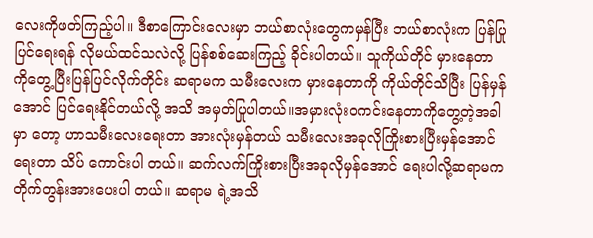လေးကိုဖတ်ကြည့်ပါ။ ဒီစာကြောင်းလေးမှာ ဘယ်စာလုံးတွေကမှန်ပြီး ဘယ်စာလုံးက ပြန်ပြုပြင်ရေးရန် လိုမယ်ထင်သလဲလို့ ပြန်စစ်ဆေးကြည့် ခိုင်းပါတယ်။ သူကိုယ်တိုင် မှားနေတာကိုတွေ့ပြီးပြန်ပြင်လိုက်တိုင်း ဆရာမက သမီးလေးက မှားနေတာကို ကိုယ်တိုင်သိပြီး ပြန်မှန် အောင် ပြင်ရေးနိုင်တယ်လို့ အသိ အမှတ်ပြုပါတယ်။အမှားလုံးဝကင်းနေတာကိုတွေ့တဲ့အခါမှာ တော့ ဟာသမီးလေးရေးတာ အားလုံးမှန်တယ် သမီးလေးအခုလိုကြိုးစားပြီးမှန်အောင်ရေးတာ သိပ် ကောင်းပါ တယ်။ ဆက်လက်ကြိုးစားပြီးအခုလိုမှန်အောင် ရေးပါလို့ဆရာမကတိုက်တွန်းအားပေးပါ တယ်။ ဆရာမ ရဲ့အသိ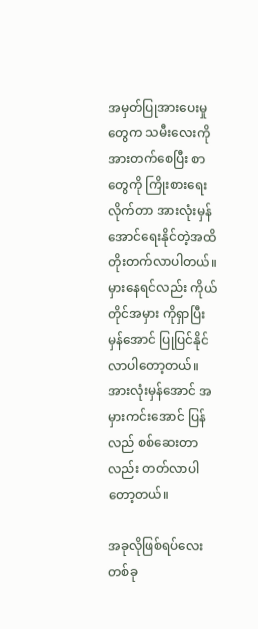အမှတ်ပြုအားပေးမှုတွေက သမီးလေးကို အားတက်စေပြီး စာတွေကို ကြိုးစားရေး လိုက်တာ အားလုံးမှန်အောင်ရေးနိုင်တဲ့အထိ တိုးတက်လာပါတယ်။ မှားနေရင်လည်း ကိုယ်တိုင်အမှား ကိုရှာပြီး မှန်အောင် ပြုပြင်နိုင်လာပါတော့တယ်။ အားလုံးမှန်အောင် အမှားကင်းအောင် ပြန်လည် စစ်ဆေးတာ လည်း တတ်လာပါတော့တယ်။

အခုလိုဖြစ်ရပ်လေးတစ်ခု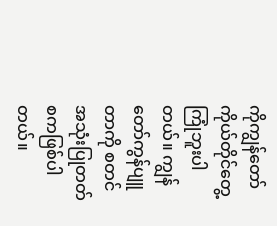ကိုကျွန်တော်ကိုယ်တိုင်တွေ့ကြုံဘူးပါတယ်။ ကျွန်တော်ကွန်ပျူတာကို စတင် အသုံးပြုတတ်စကဖြစ်ပါတယ်။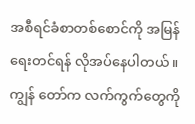အစီရင်ခံစာတစ်စောင်ကို အမြန်ရေးတင်ရန် လိုအပ်နေပါတယ်။ ကျွန် တော်က လက်ကွက်တွေကို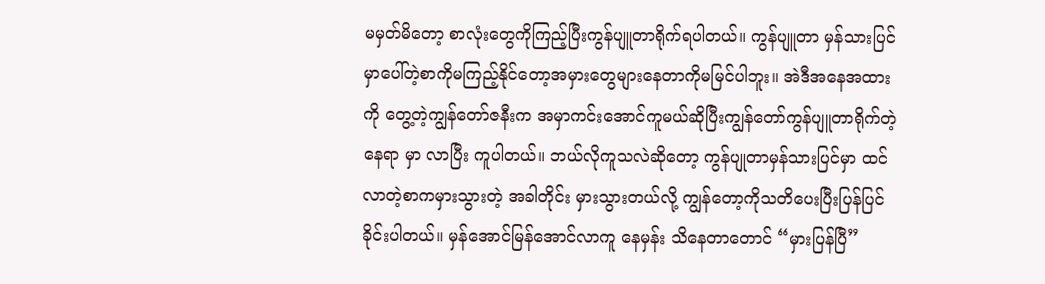မမှတ်မိတော့ စာလုံးတွေကိုကြည့်ပြီးကွန်ပျူတာရိုက်ရပါတယ်။ ကွန်ပျူတာ မှန်သားပြင်မှာပေါ်တဲ့စာကိုမကြည့်နိုင်တော့အမှားတွေများနေတာကိုမမြင်ပါဘူး။ အဲဒီအနေအထားကို တွေ့တဲ့ကျွန်တော်ဇနီးက အမှာကင်းအောင်ကူမယ်ဆိုပြီးကျွန်တော်ကွန်ပျူတာရိုက်တဲ့ နေရာ မှာ လာပြီး ကူပါတယ်။ ဘယ်လိုကူသလဲဆိုတော့ ကွန်ပျုတာမှန်သားပြင်မှာ ထင်လာတဲ့စာကမှားသွားတဲ့ အခါတိုင်း မှားသွားတယ်လို့ ကျွန်တော့ကိုသတိပေးပြီးပြန်ပြင်ခိုင်းပါတယ်။ မှန်အောင်မြန်အောင်လာကူ နေမှန်း သိနေတာတောင် “မှားပြန်ပြီ”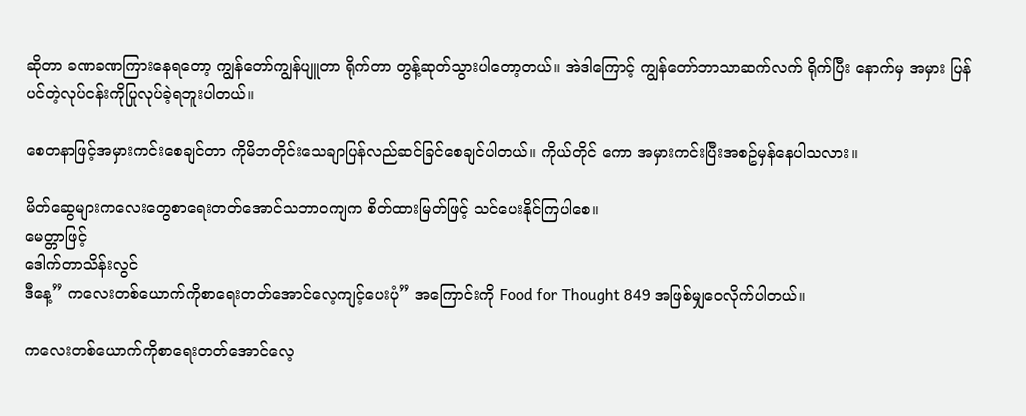ဆိုတာ ခဏခဏကြားနေရတော့ ကျွန်တော်ကျွန်ပျူတာ ရိုက်တာ တွန့်ဆုတ်သွားပါတော့တယ်။ အဲဒါကြောင့် ကျွန်တော်ဘာသာဆက်လက် ရိုက်ပြီး နောက်မှ အမှား ပြန်ပင်တဲ့လုပ်ငန်းကိုပြုလုပ်ခဲ့ရဘူးပါတယ်။

စေတနာဖြင့်အမှားကင်းစေချင်တာ ကိုမိဘတိုင်းသေချာပြန်လည်ဆင်ခြင်စေချင်ပါတယ်။ ကိုယ်တိုင် ကော အမှားကင်းပြီးအစဥ်မှန်နေပါသလား။

မိတ်ဆွေများကလေးတွေစာရေးတတ်အောင်သဘာဝကျက စိတ်ထားမြတ်ဖြင့် သင်ပေးနိုင်ကြပါစေ။
မေတ္တာဖြင့်
ဒေါက်တာသိန်းလွင်
ဒီနေ့” ကလေးတစ်ယောက်ကိုစာရေးတတ်အောင်လေ့ကျင့်ပေးပုံ” အကြောင်းကို Food for Thought 849 အဖြစ်မျှဝေလိုက်ပါတယ်။

ကလေးတစ်ယောက်ကိုစာရေးတတ်အောင်လေ့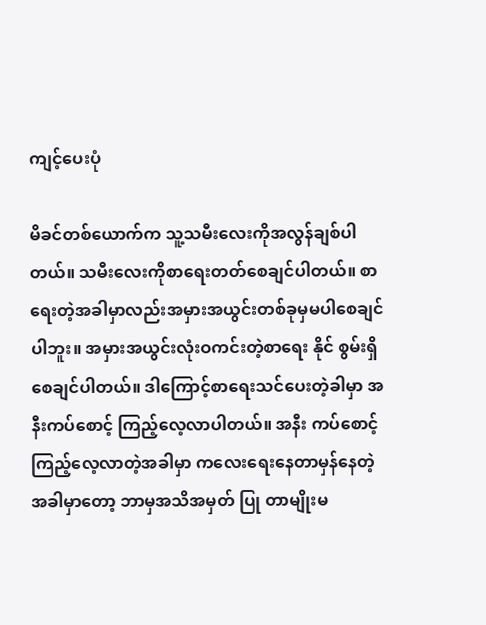ကျင့်ပေးပုံ

မိခင်တစ်ယောက်က သူ့သမီးလေးကိုအလွန်ချစ်ပါတယ်။ သမီးလေးကိုစာရေးတတ်စေချင်ပါတယ်။ စာရေးတဲ့အခါမှာလည်းအမှားအယွင်းတစ်ခုမှမပါစေချင်ပါဘူး။ အမှားအယွင်းလုံးဝကင်းတဲ့စာရေး နိုင် စွမ်းရှိစေချင်ပါတယ်။ ဒါကြောင့်စာရေးသင်ပေးတဲ့ခါမှာ အနီးကပ်စောင့် ကြည့်လေ့လာပါတယ်။ အနီး ကပ်စောင့်ကြည့်လေ့လာတဲ့အခါမှာ ကလေးရေးနေတာမှန်နေတဲ့အခါမှာတော့ ဘာမှအသိအမှတ် ပြု တာမျိုးမ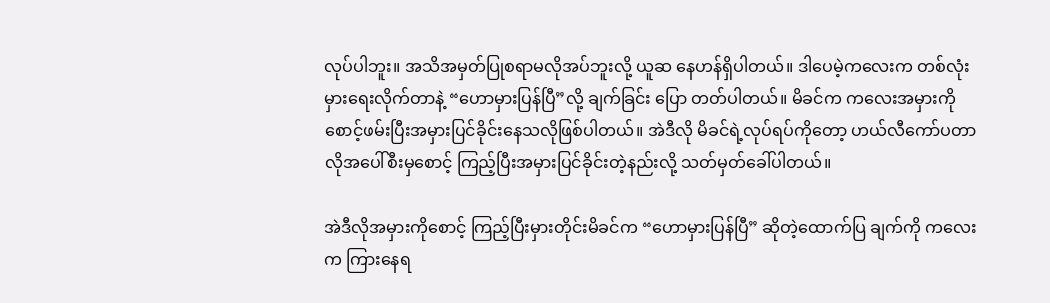လုပ်ပါဘူး။ အသိအမှတ်ပြုစရာမလိုအပ်ဘူးလို့ ယူဆ နေဟန်ရှိပါတယ်။ ဒါပေမဲ့ကလေးက တစ်လုံးမှားရေးလိုက်တာနဲ့ “ဟောမှားပြန်ပြီ”လို့ ချက်ခြင်း ပြော တတ်ပါတယ်။ မိခင်က ကလေးအမှားကိုစောင့်ဖမ်းပြီးအမှားပြင်ခိုင်းနေသလိုဖြစ်ပါတယ်။ အဲဒီလို မိခင်ရဲ့လုပ်ရပ်ကိုတော့ ဟယ်လီကော်ပတာလိုအပေါ်စီးမှစောင့် ကြည့်ပြီးအမှားပြင်ခိုင်းတဲ့နည်းလို့ သတ်မှတ်ခေါ်ပါတယ်။

အဲဒီလိုအမှားကိုစောင့် ကြည့်ပြီးမှားတိုင်းမိခင်က “ဟောမှားပြန်ပြီ” ဆိုတဲ့ထောက်ပြ ချက်ကို ကလေးက ကြားနေရ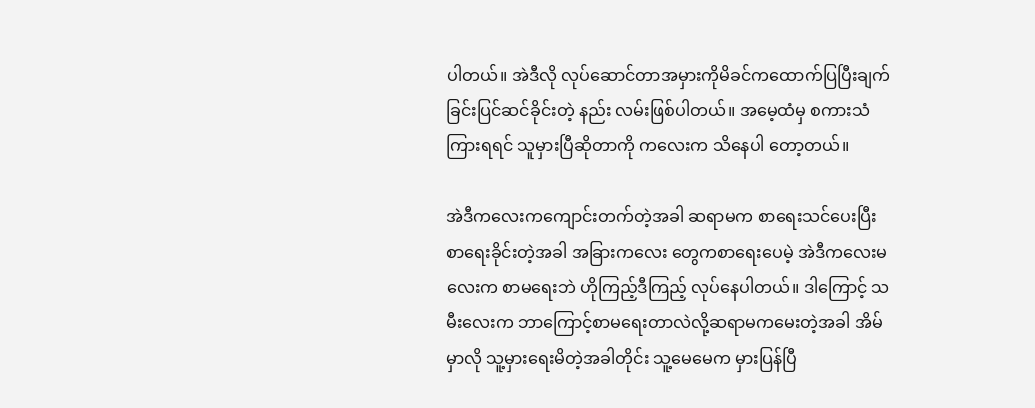ပါတယ်။ အဲဒီလို လုပ်ဆောင်တာအမှားကိုမိခင်ကထောက်ပြပြီးချက်ခြင်းပြင်ဆင်ခိုင်းတဲ့ နည်း လမ်းဖြစ်ပါတယ်။ အမေ့ထံမှ စကားသံကြားရရင် သူမှားပြီဆိုတာကို ကလေးက သိနေပါ တော့တယ်။

အဲဒီကလေးကကျောင်းတက်တဲ့အခါ ဆရာမက စာရေးသင်ပေးပြီးစာရေးခိုင်းတဲ့အခါ အခြားကလေး တွေကစာရေးပေမဲ့ အဲဒီကလေးမလေးက စာမရေးဘဲ ဟိုကြည့်ဒီကြည့် လုပ်နေပါတယ်။ ဒါကြောင့် သမီးလေးက ဘာကြောင့်စာမရေးတာလဲလို့ဆရာမကမေးတဲ့အခါ အိမ်မှာလို သူ့မှားရေးမိတဲ့အခါတိုင်း သူ့မေမေက မှားပြန်ပြီ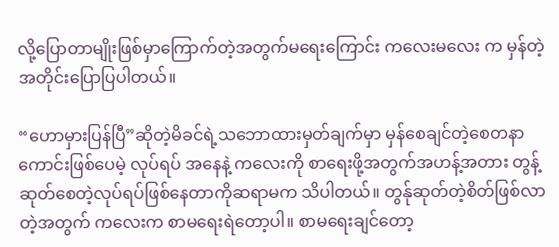လို့ပြောတာမျိုးဖြစ်မှာကြောက်တဲ့အတွက်မရေးကြောင်း ကလေးမလေး က မှန်တဲ့အတိုင်းပြောပြပါတယ်။

“ဟောမှားပြန်ပြီ”ဆိုတဲ့မိခင်ရဲ့သဘောထားမှတ်ချက်မှာ မှန်စေချင်တဲ့စေတနာကောင်းဖြစ်ပေမဲ့ လုပ်ရပ် အနေနဲ့ ကလေးကို စာရေးဖို့အတွက်အဟန့်အတား တွန့်ဆုတ်စေတဲ့လုပ်ရပ်ဖြစ်နေတာကိုဆရာမက သိပါတယ်။ တွန်ုဆုတ်တဲ့စိတ်ဖြစ်လာတဲ့အတွက် ကလေးက စာမရေးရဲတော့ပါ။ စာမရေးချင်တော့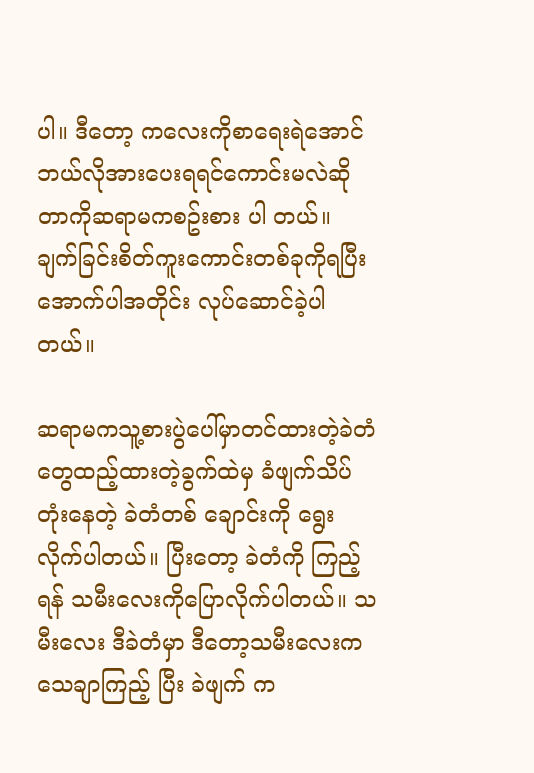ပါ။ ဒီတော့ ကလေးကိုစာရေးရဲအောင် ဘယ်လိုအားပေးရရင်ကောင်းမလဲဆိုတာကိုဆရာမကစဥ်းစား ပါ တယ်။ ချက်ခြင်းစိတ်ကူးကောင်းတစ်ခုကိုရပြီး အောက်ပါအတိုင်း လုပ်ဆောင်ခဲ့ပါတယ်။

ဆရာမကသူ့စားပွဲပေါ်မှာတင်ထားတဲ့ခဲတံတွေထည့်ထားတဲ့ခွက်ထဲမှ ခံ‌ဖျက်သိပ်တုံးနေတဲ့ ခဲတံတစ် ချောင်းကို ရွေးလိုက်ပါတယ်။ ပြီးတော့ ခဲတံကို ကြည့်ရန် သမီးလေးကိုပြောလိုက်ပါတယ်။ သမီးလေး ဒီခဲတံမှာ ဒီတော့သမီးလေးက သေချာကြည့် ပြီး ခဲဖျက် က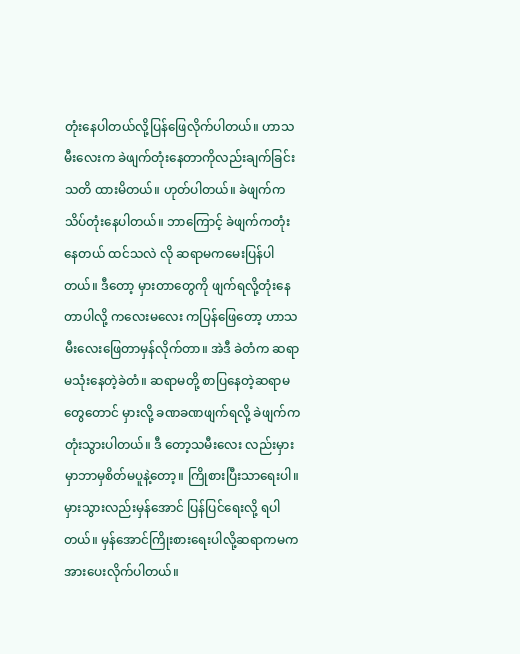တုံးနေပါတယ်လို့ပြန်‌ဖြေလိုက်ပါတယ်။ ဟာသမီးလေးက ခဲ‌ဖျက်တုံးနေတာကိုလည်းချက်ခြင်း သတိ ထားမိတယ်။ ဟုတ်ပါတယ်။ ခဲဖျက်က သိပ်တုံးနေပါတယ်။ ဘာကြောင့် ခဲဖျက်ကတုံးနေတယ် ထင်သလဲ လို ဆရာမကမေးပြန်ပါတယ်။ ဒီတော့ မှားတာတွေကို ဖျက်ရလို့တုံးနေတာပါလို့ ကလေးမလေး ကပြန်ဖြေတော့ ဟာသမီးလေး‌ဖြေတာမှန်လိုက်တာ။ အဲဒီ ခဲတံက ဆရာမသုံးနေတဲ့ခဲတံ။ ဆရာမတို့ စာပြနေတဲ့ဆရာမတွေတောင် မှားလို့ ခဏခဏ‌ဖျက်ရလို့ ခဲဖျက်ကတုံးသွားပါတယ်။ ဒီ တော့သမီးလေး လည်းမှားမှာဘာမှစိတ်မပူနဲ့တော့။ ကြိုစားပြီးသာရေးပါ။ မှားသွားလည်းမှန်အောင် ပြန်ပြင်ရေးလို့ ရပါ တယ်။ မှန်အောင်ကြိုးစားရေးပါလို့ဆရာကမက အားပေးလိုက်ပါတယ်။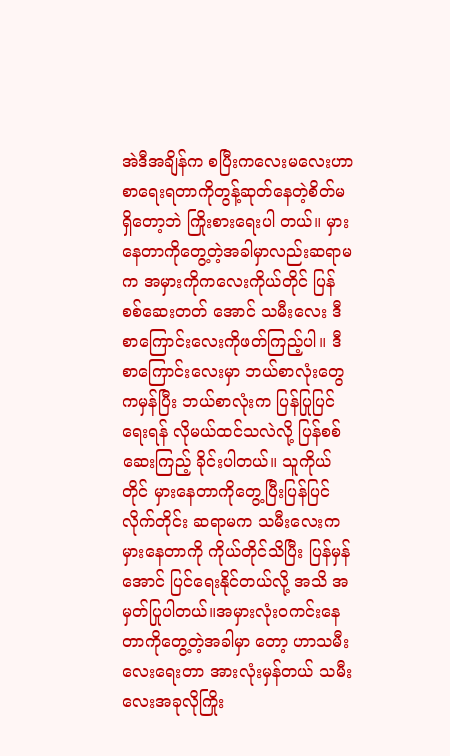အဲဒီအချိန်က စပြီးကလေးမလေးဟာ စာရေးရတာကိုတွန့်ဆုတ်နေတဲ့စိတ်မရှိတော့ဘဲ ကြိုးစားရေးပါ တယ်။ မှားနေတာကိုတွေ့တဲ့အခါမှာလည်းဆရာမက အမှားကိုကလေးကိုယ်တိုင် ပြန်စစ်ဆေးတတ် အောင် သမီးလေး ဒီစာကြောင်းလေးကိုဖတ်ကြည့်ပါ။ ဒီစာကြောင်းလေးမှာ ဘယ်စာလုံးတွေကမှန်ပြီး ဘယ်စာလုံးက ပြန်ပြုပြင်ရေးရန် လိုမယ်ထင်သလဲလို့ ပြန်စစ်ဆေးကြည့် ခိုင်းပါတယ်။ သူကိုယ်တိုင် မှားနေတာကိုတွေ့ပြီးပြန်ပြင်လိုက်တိုင်း ဆရာမက သမီးလေးက မှားနေတာကို ကိုယ်တိုင်သိပြီး ပြန်မှန် အောင် ပြင်ရေးနိုင်တယ်လို့ အသိ အမှတ်ပြုပါတယ်။အမှားလုံးဝကင်းနေတာကိုတွေ့တဲ့အခါမှာ တော့ ဟာသမီးလေးရေးတာ အားလုံးမှန်တယ် သမီးလေးအခုလိုကြိုး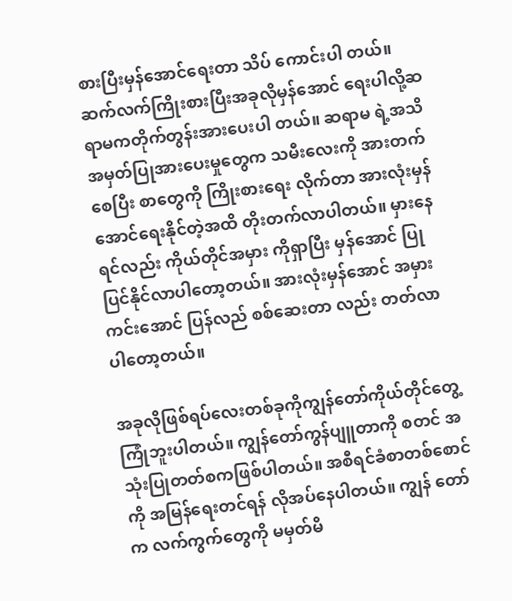စားပြီးမှန်အောင်ရေးတာ သိပ် ကောင်းပါ တယ်။ ဆက်လက်ကြိုးစားပြီးအခုလိုမှန်အောင် ရေးပါလို့ဆရာမကတိုက်တွန်းအားပေးပါ တယ်။ ဆရာမ ရဲ့အသိအမှတ်ပြုအားပေးမှုတွေက သမီးလေးကို အားတက်စေပြီး စာတွေကို ကြိုးစားရေး လိုက်တာ အားလုံးမှန်အောင်ရေးနိုင်တဲ့အထိ တိုးတက်လာပါတယ်။ မှားနေရင်လည်း ကိုယ်တိုင်အမှား ကိုရှာပြီး မှန်အောင် ပြုပြင်နိုင်လာပါတော့တယ်။ အားလုံးမှန်အောင် အမှားကင်းအောင် ပြန်လည် စစ်ဆေးတာ လည်း တတ်လာပါတော့တယ်။

အခုလိုဖြစ်ရပ်လေးတစ်ခုကိုကျွန်တော်ကိုယ်တိုင်တွေ့ကြုံဘူးပါတယ်။ ကျွန်တော်ကွန်ပျူတာကို စတင် အသုံးပြုတတ်စကဖြစ်ပါတယ်။ အစီရင်ခံစာတစ်စောင်ကို အမြန်ရေးတင်ရန် လိုအပ်နေပါတယ်။ ကျွန် တော်က လက်ကွက်တွေကို မမှတ်မိ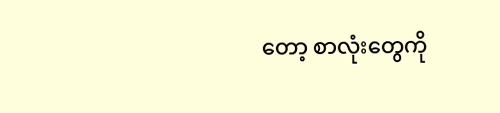တော့ စာလုံးတွေကို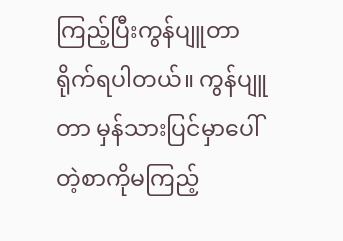ကြည့်ပြီးကွန်ပျူတာရိုက်ရပါတယ်။ ကွန်ပျူတာ မှန်သားပြင်မှာပေါ်တဲ့စာကိုမကြည့်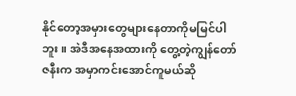နိုင်တော့အမှားတွေများနေတာကိုမမြင်ပါဘူး။ အဲဒီအနေအထားကို တွေ့တဲ့ကျွန်တော်ဇနီးက အမှာကင်းအောင်ကူမယ်ဆို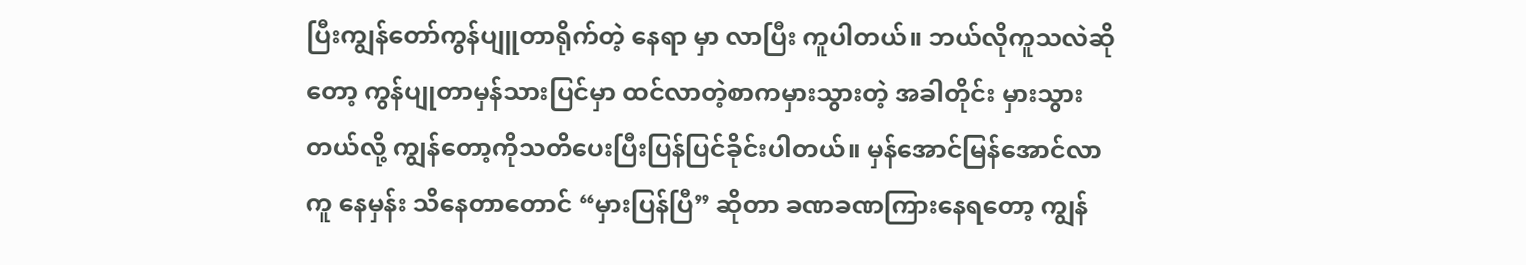ပြီးကျွန်တော်ကွန်ပျူတာရိုက်တဲ့ နေရာ မှာ လာပြီး ကူပါတယ်။ ဘယ်လိုကူသလဲဆိုတော့ ကွန်ပျုတာမှန်သားပြင်မှာ ထင်လာတဲ့စာကမှားသွားတဲ့ အခါတိုင်း မှားသွားတယ်လို့ ကျွန်တော့ကိုသတိပေးပြီးပြန်ပြင်ခိုင်းပါတယ်။ မှန်အောင်မြန်အောင်လာကူ နေမှန်း သိနေတာတောင် “မှားပြန်ပြီ” ဆိုတာ ခဏခဏကြားနေရတော့ ကျွန်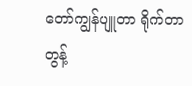တော်ကျွန်ပျူတာ ရိုက်တာ တွန့်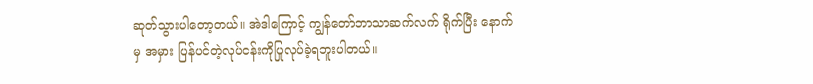ဆုတ်သွားပါတော့တယ်။ အဲဒါကြောင့် ကျွန်တော်ဘာသာဆက်လက် ရိုက်ပြီး နောက်မှ အမှား ပြန်ပင်တဲ့လုပ်ငန်းကိုပြုလုပ်ခဲ့ရဘူးပါတယ်။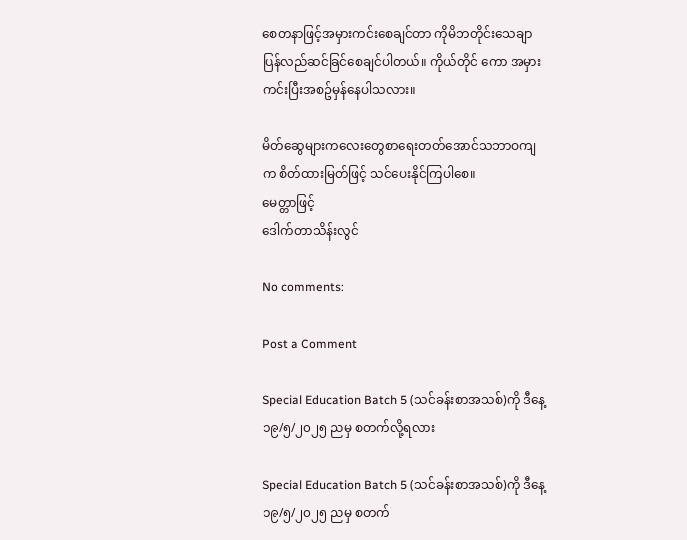စေတနာဖြင့်အမှားကင်းစေချင်တာ ကိုမိဘတိုင်းသေချာပြန်လည်ဆင်ခြင်စေချင်ပါတယ်။ ကိုယ်တိုင် ကော အမှားကင်းပြီးအစဥ်မှန်နေပါသလား။

မိတ်ဆွေများကလေးတွေစာရေးတတ်အောင်သဘာဝကျက စိတ်ထားမြတ်ဖြင့် သင်ပေးနိုင်ကြပါစေ။
မေတ္တာဖြင့်
ဒေါက်တာသိန်းလွင်

No comments:

Post a Comment

Special Education Batch 5 (သင်ခန်းစာအသစ်)ကို ဒီနေ့ ၁၉/၅/၂၀၂၅ ညမှ စတက်လို့ရလား

Special Education Batch 5 (သင်ခန်းစာအသစ်)ကို ဒီနေ့ ၁၉/၅/၂၀၂၅ ညမှ စတက်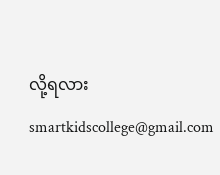လို့ရလား smartkidscollege@gmail.com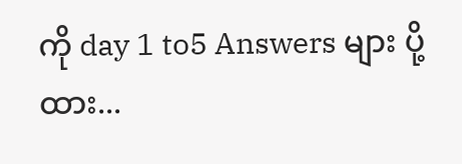ကို day 1 to5 Answers များ ပို့ထား...